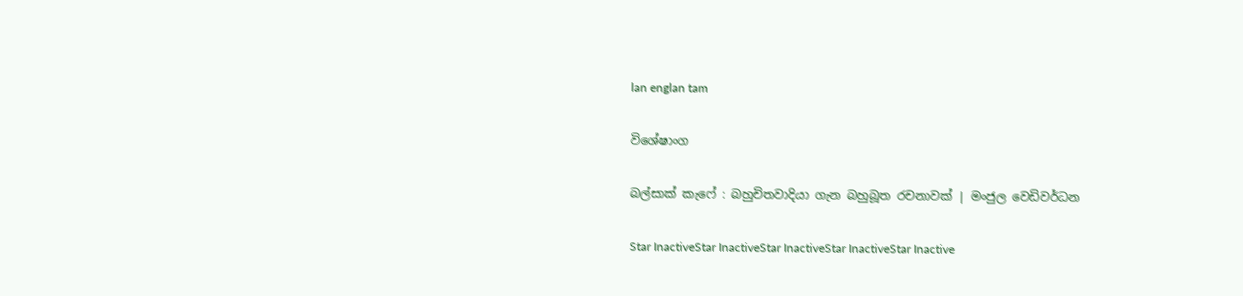lan englan tam

විශේෂාංග

බල්සාක් කැෆේ : බහුචිතවාදියා ගැන බහුබූත රචනාවක් | මංජුල වෙඩිවර්ධන

Star InactiveStar InactiveStar InactiveStar InactiveStar Inactive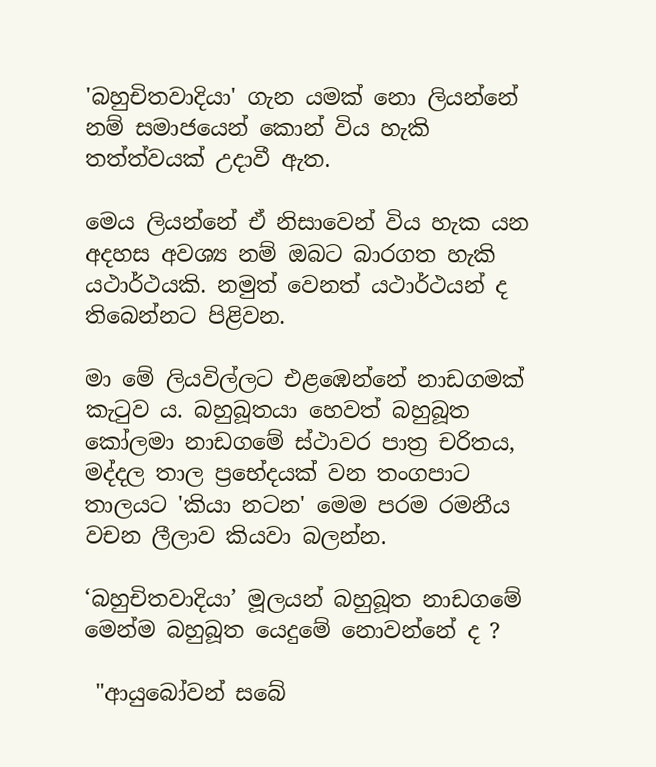'බහුචිතවාදියා' ගැන යමක් නො ලියන්නේ නම් සමාජයෙන් කොන් විය හැකි තත්ත්වයක් උදාවී ඇත.

මෙය ලියන්නේ ඒ නිසාවෙන් විය හැක යන අදහස අවශ්‍ය නම් ඔබට බාරගත හැකි යථාර්ථයකි. නමුත් වෙනත් යථාර්ථයන් ද තිබෙන්නට පිළිවන.

මා මේ ලියවිල්ලට එළඹෙන්නේ නාඩගමක් කැටුව ය. බහුබූතයා හෙවත් බහුබූත කෝලමා නාඩගමේ ස්ථාවර පාත්‍ර චරිතය, මද්දල තාල ප්‍රභේදයක් වන තංගපාට තාලයට 'කියා නටන' මෙම පරම රමනීය වචන ලීලාව කියවා බලන්න.

‘බහුචිතවාදියා’ මූලයන් බහුබූත නාඩගමේ මෙන්ම බහුබූත යෙදුමේ නොවන්නේ ද ?

 "ආයුබෝවන් සබේ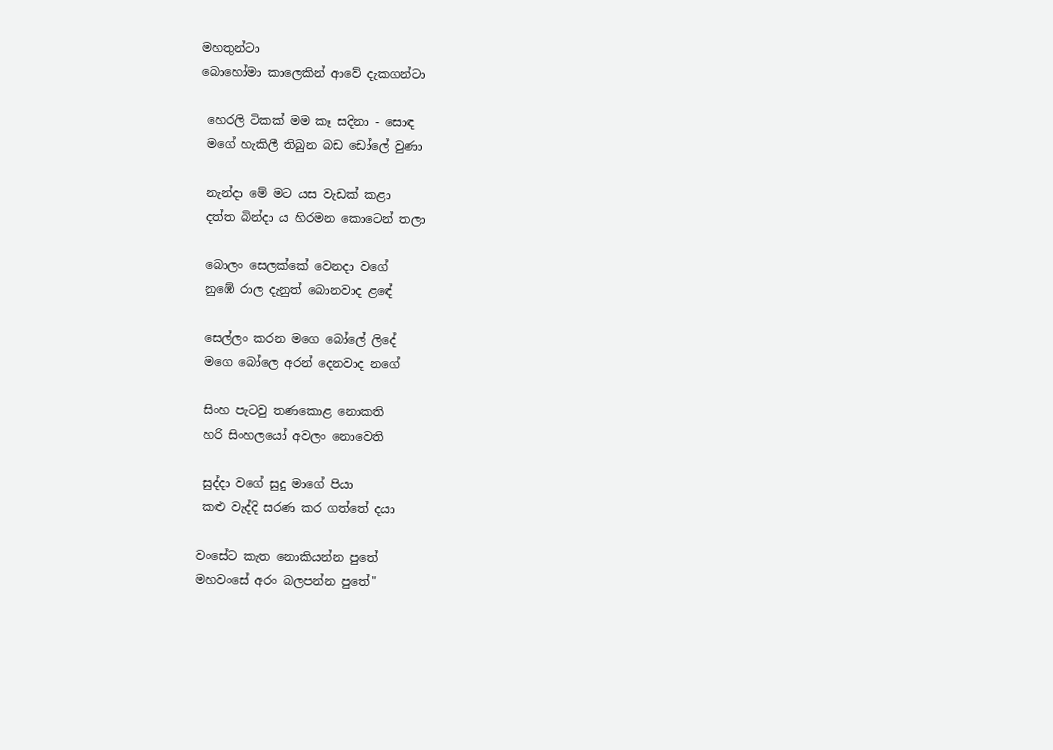මහතුන්ටා
බොහෝමා කාලෙකින් ආවේ දැකගන්ටා

 හෙරලි ටිකක් මම කෑ සදිනා - සොඳ
 මගේ හැකිලී තිබුන බඩ ඩෝලේ වුණා

 නැන්දා මේ මට යස වැඩක් කළා
 දත්ත බින්දා ය හිරමන කොටෙන් තලා

 බොලං සෙලක්කේ වෙනදා වගේ
 නුඹේ රාල දැනුත් බොනවාද ළඳේ

 සෙල්ලං කරන මගෙ බෝලේ ලිදේ
 මගෙ බෝලෙ අරන් දෙනවාද නගේ

 සිංහ පැටවු තණකොළ නොකති
 හරි සිංහලයෝ අවලං නොවෙති

 සුද්දා වගේ සුදු මාගේ පියා
 කළු වැද්දි සරණ කර ගත්තේ දයා

වංසේට කැත නොකියන්න පුතේ
මහවංසේ අරං බලපන්න පුතේ"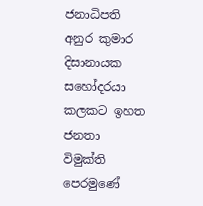ජනාධිපති අනුර කුමාර දිසානායක සහෝදරයා කලකට ඉහත ජනතා විමුක්ති පෙරමුණේ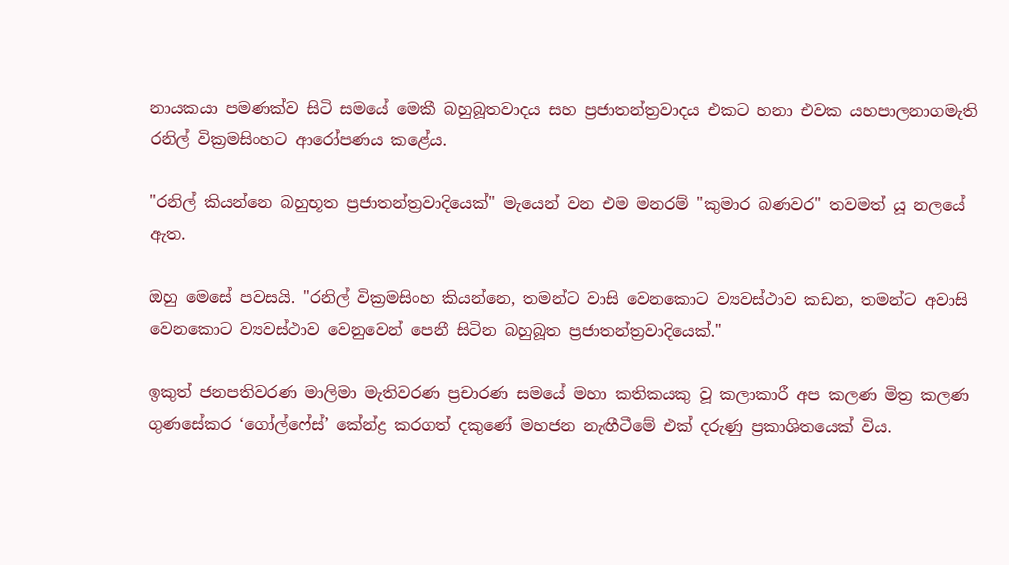නායකයා පමණක්ව සිටි සමයේ මෙකී බහුබූතවාදය සහ ප්‍රජාතන්ත්‍රවාදය එකට හනා එවක යහපාලනාගමැති රනිල් වික්‍රමසිංහට ආරෝපණය කළේය.

"රනිල් කියන්නෙ බහුභූත ප්‍රජාතන්ත්‍රවාදියෙක්" මැයෙන් වන එම මනරම් "කුමාර බණවර" තවමත් යූ නලයේ ඇත.

ඔහු මෙසේ පවසයි. "රනිල් වික්‍රමසිංහ කියන්නෙ, තමන්ට වාසි වෙනකොට ව්‍යවස්ථාව කඩන, තමන්ට අවාසි වෙනකොට ව්‍යවස්ථාව වෙනුවෙන් පෙනී සිටින බහුබූත ප්‍රජාතන්ත්‍රවාදියෙක්."

ඉකුත් ජනපතිවරණ මාලිමා මැතිවරණ ප්‍රචාරණ සමයේ මහා කතිකයකු වූ කලාකාරී අප කලණ මිත්‍ර කලණ ගුණසේකර ‘ගෝල්ෆේස්’ කේන්ද්‍ර කරගත් දකුණේ මහජන නැඟීටීමේ එක් දරුණු ප්‍රකාශිතයෙක් විය.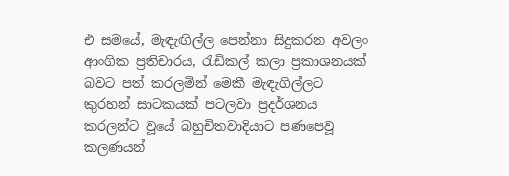එ සමයේ, මැඳැඟිල්ල පෙන්නා සිදුකරන අවලං ආංගික ප්‍රතිචාරය, රැඩිකල් කලා ප්‍රකාශනයක් බවට පත් කරලමින් මෙකී මැඳැගිල්ලට කුරහන් සාටකයක් පටලවා ප්‍රදර්ශනය කරලන්ට වූයේ බහුචිතවාදියාට පණපෙවූ කලණයන්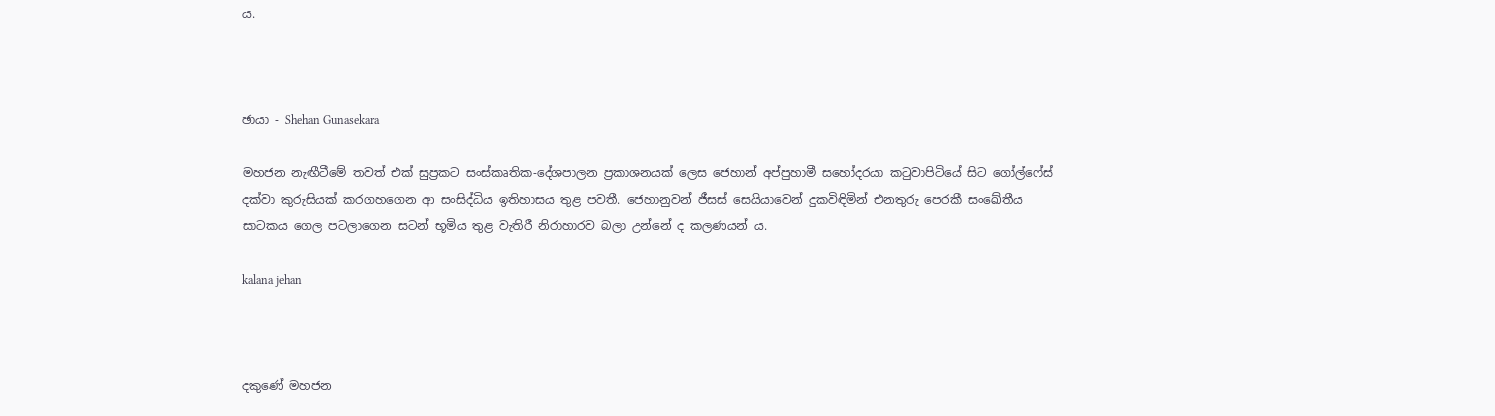ය.



ඡායා - Shehan Gunasekara

මහජන නැඟීටීමේ තවත් එක් සුප්‍රකට සංස්කෘතික-දේශපාලන ප්‍රකාශනයක් ලෙස ජෙහාන් අප්පුහාමී සහෝදරයා කටුවාපිටියේ සිට ගෝල්ෆේස් දක්වා කුරුසියක් කරගහගෙන ආ සංසිද්ධිය ඉතිහාසය තුළ පවතී. ජෙහානුවන් ජීසස් සෙයියාවෙන් දුකවිඳිමින් එනතුරු පෙරකී සංඛේතීය සාටකය ගෙල පටලාගෙන සටන් භූමිය තුළ වැතිරී නිරාහාරව බලා උන්නේ ද කලණයන් ය.

kalana jehan



දකුණේ මහජන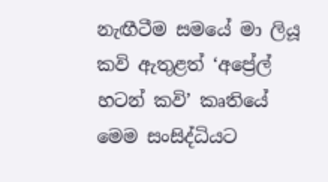නැඟීටීම සමයේ මා ලියූ කවි ඇතුළත් ‘අප්‍රේල් හටන් කවි’ කෘතියේ මෙම සංසිද්ධියට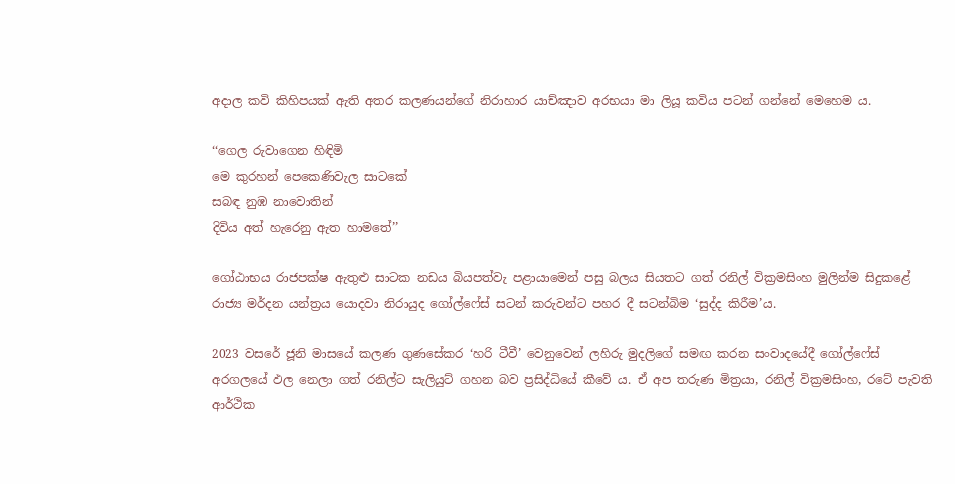අදාල කවි කිහිපයක් ඇති අතර කලණයන්ගේ නිරාහාර යාච්ඤාව අරභයා මා ලියූ කවිය පටන් ගන්නේ මෙහෙම ය.

‘‘ගෙල රුවාගෙන හිඳිමි
මෙ කුරහන් පෙකෙණිවැල සාටකේ
සබඳ නුඹ නාවොතින්
දිවිය අත් හැරෙනු ඇත හාමතේ’’

ගෝඨාභය රාජපක්ෂ ඇතුළු සාටක නඩය බියපත්වැ පළායාමෙන් පසු බලය සියතට ගත් රනිල් වික්‍රමසිංහ මුලින්ම සිදුකළේ රාජ්‍ය මර්දන යන්ත්‍රය යොදවා නිරායුද ගෝල්ෆේස් සටන් කරුවන්ට පහර දී සටන්බිම ‘සුද්ද කිරීම’ය.

2023 වසරේ ජූනි මාසයේ කලණ ගුණසේකර ‘හරි ටීවී’ වෙනුවෙන් ලහිරු මුදලිගේ සමඟ කරන සංවාදයේදී ගෝල්ෆේස් අරගලයේ ඵල නෙලා ගත් රනිල්ට සැලියුට් ගහන බව ප්‍රසිද්ධියේ කීවේ ය. ඒ අප තරුණ මිත්‍රයා, රනිල් වික්‍රමසිංහ, රටේ පැවති ආර්ථික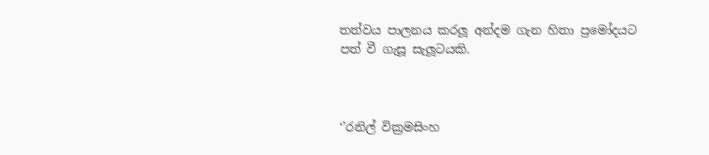තත්වය පාලනය කරලූ අන්දම ගැන හිතා ප්‍රමෝදයට පත් වී ගැසූ සැලූටයකි.



‘’රනිල් වික්‍රමසිංහ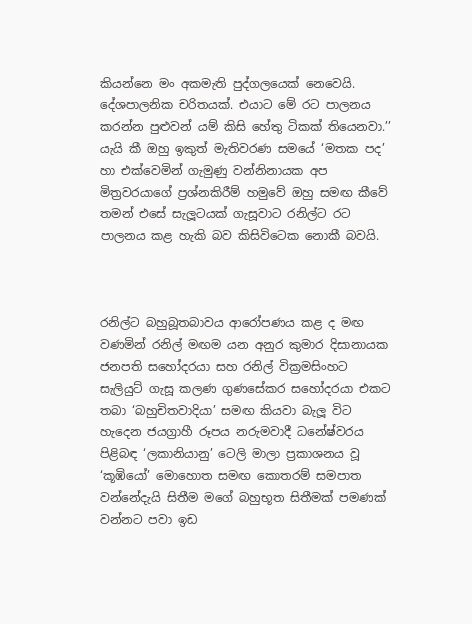කියන්නෙ මං අකමැති පුද්ගලයෙක් නෙවෙයි. දේශපාලනික චරිතයක්. එයාට මේ රට පාලනය කරන්න පුළුවන් යම් කිසි හේතු ටිකක් තියෙනවා.’’ යැයි කී ඔහු ඉකුත් මැතිවරණ සමයේ ‘මතක පද’ හා එක්වෙමින් ගැමුණු වන්නිනායක අප මිත්‍රවරයාගේ ප්‍රශ්නකිරීම් හමුවේ ඔහු සමඟ කීවේ තමන් එසේ සැලූටයක් ගැසූවාට රනිල්ට රට පාලනය කළ හැකි බව කිසිවිටෙක නොකී බවයි.



රනිල්ට බහුබූතබාවය ආරෝපණය කළ ද මඟ වණමින් රනිල් මඟම යන අනුර කුමාර දිසානායක ජනපති සහෝදරයා සහ රනිල් වික්‍රමසිංහට සැලියුට් ගැසූ කලණ ගුණසේකර සහෝදරයා එකට තබා ‘බහුචිතවාදියා’ සමඟ කියවා බැලූ විට හැදෙන ජයග්‍රාහී රූපය නරුමවාදී ධනේෂ්වරය පිළිබඳ ‘ලකානියානු’ ටෙලි මාලා ප්‍රකාශනය වූ ‘කූඹියෝ’ මොහොත සමඟ කොතරම් සමපාත වන්නේදැයි සිතීම මගේ බහුභූත සිතීමක් පමණක් වන්නට පවා ඉඩ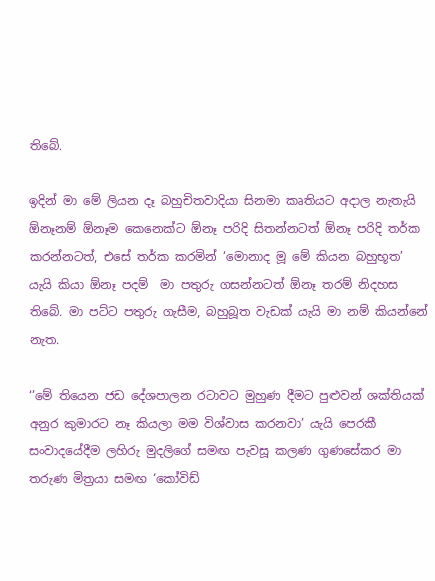තිබේ.

ඉදින් මා මේ ලියන දෑ බහුචිතවාදියා සිනමා කෘතියට අදාල නැතැයි ඕනෑනම් ඕනෑම කෙනෙක්ට ඕනෑ පරිදි සිතන්නටත් ඕනෑ පරිදි තර්ක කරන්නටත්, එසේ තර්ක කරමින් ‘මොනාද මූ මේ කියන බහුභූත’ යැයි කියා ඕනෑ පදම්  මා පතුරු ගසන්නටත් ඕනෑ තරම් නිදහස තිබේ. මා පට්ට පතුරු ගැසීම, බහුබූත වැඩක් යැයි මා නම් කියන්නේ නැත.

‘’මේ තියෙන ජඩ දේශපාලන රටාවට මුහුණ දීමට පුළුවන් ශක්තියක් අනුර කුමාරට නෑ කියලා මම විශ්වාස කරනවා’ යැයි පෙරකී සංවාදයේදීම ලහිරු මුදලිගේ සමඟ පැවසූ කලණ ගුණසේකර මා තරුණ මිත්‍රයා සමඟ ‘කෝවිඩ්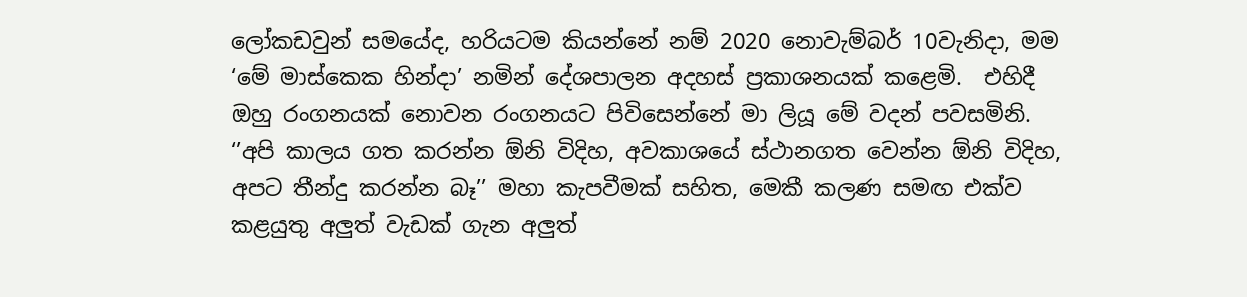ලෝකඩවුන් සමයේද, හරියටම කියන්නේ නම් 2020 නොවැම්බර් 10වැනිදා, මම ‘මේ මාස්කෙක හින්දා’ නමින් දේශපාලන අදහස් ප්‍රකාශනයක් කළෙමි.  එහිදී ඔහු රංගනයක් නොවන රංගනයට පිවිසෙන්නේ මා ලියූ මේ වදන් පවසමිනි. ‘’අපි කාලය ගත කරන්න ඕනි විදිහ, අවකාශයේ ස්ථානගත වෙන්න ඕනි විදිහ, අපට තීන්දු කරන්න බෑ’’ මහා කැපවීමක් සහිත, මෙකී කලණ සමඟ එක්ව කළයුතු අලුත් වැඩක් ගැන අලුත්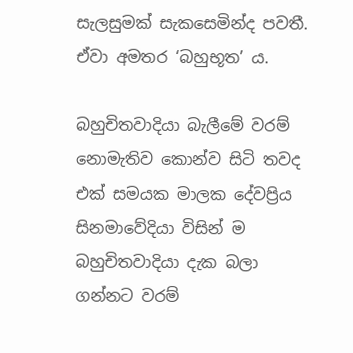සැලසුමක් සැකසෙමින්ද පවතී. ඒවා අමතර ‘බහුභූත’ ය.

බහුචිතවාදියා බැලීමේ වරම් නොමැතිව කොන්ව සිටි තවද එක් සමයක මාලක දේවප්‍රිය සිනමාවේදියා විසින් ම බහුචිතවාදියා දැක බලා ගන්නට වරම්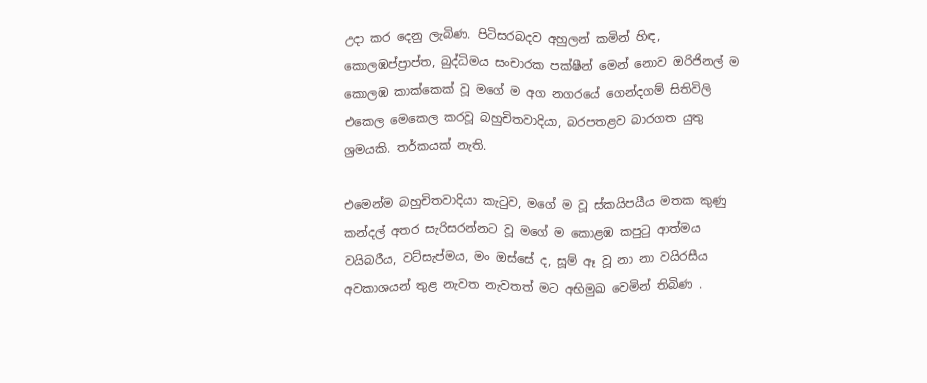උදා කර දෙනු ලැබිණ. පිටිසරබදව අහුලන් කමින් හිඳ, කොලඹප්ප්‍රාප්ත, බුද්ධිමය සංචාරක පක්ෂීන් මෙන් නොව ඔරිජිනල් ම කොලඹ කාක්කෙක් වූ මගේ ම අග නගරයේ ගෙන්දගම් සිතිවිලි එකෙල මෙකෙල කරවූ බහුචිතවාදියා, බරපතළව බාරගත යුතු ශ්‍රමයකි. තර්කයක් නැති.

එමෙන්ම බහුචිතවාදියා කැටුව, මගේ ම වූ ස්කයිපයීය මතක කුණු කන්දල් අතර සැරිසරන්නට වූ මගේ ම කොළඹ කපුටු ආත්මය වයිබරීය, වට්සැප්මය, මං ඔස්සේ ද, සූම් ඈ වූ නා නා වයිරසීය අවකාශයන් තුළ නැවත නැවතත් මට අභිමුඛ වෙමින් තිබිණ .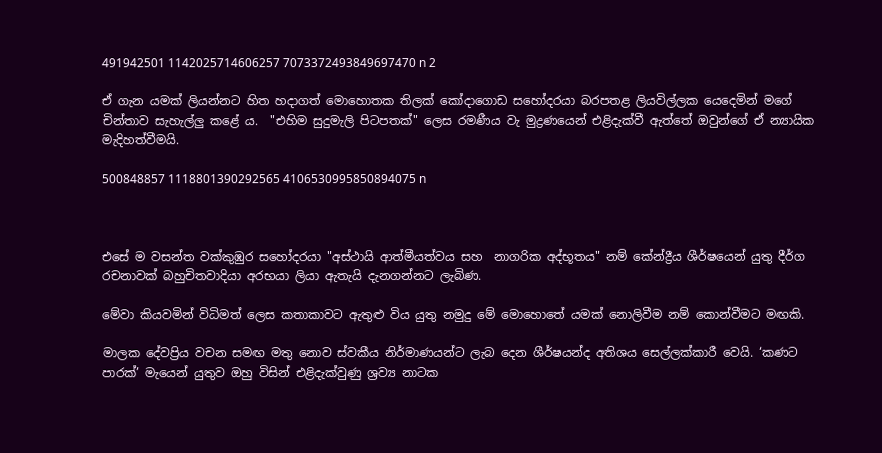491942501 1142025714606257 7073372493849697470 n 2

ඒ ගැන යමක් ලියන්නට හිත හදාගත් මොහොතක තිලක් කෝදාගොඩ සහෝදරයා බරපතළ ලියවිල්ලක යෙදෙමින් මගේ චින්තාව සැහැල්ලු කළේ ය.  "එහිම සුදුමැලි පිටපතක්" ලෙස රමණීය වැ මුද්‍රණයෙන් එළිදැක්වී ඇත්තේ ඔවුන්ගේ ඒ න්‍යායික මැදිහත්වීමයි.

500848857 1118801390292565 4106530995850894075 n



එසේ ම වසන්ත වක්කුඹුර සහෝදරයා "අස්ථායි ආත්මීයත්වය සහ  නාගරික අද්භූතය" නම් කේන්ද්‍රීය ශීර්ෂයෙන් යුතු දීර්ග රචනාවක් බහුචිතවාදියා අරභයා ලියා ඇතැයි දැනගන්නට ලැබිණ.

මේවා කියවමින් විධිමත් ලෙස කතාකාවට ඇතුළු විය යුතු නමුදු මේ මොහොතේ යමක් නොලිවීම නම් කොන්වීමට මඟකි.

මාලක දේවප්‍රිය වචන සමඟ මතු නොව ස්වකීය නිර්මාණයන්ට ලැබ දෙන ශීර්ෂයන්ද අතිශය සෙල්ලක්කාරී වෙයි. ‘කණට පාරක්’ මැයෙන් යුතුව ඔහු විසින් එළිදැක්වුණු ශ්‍රව්‍ය නාටක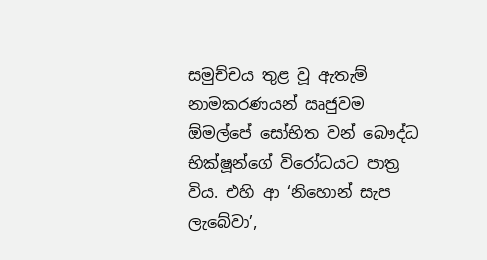සමුච්චය තුළ වූ ඇතැම් නාමකරණයන් ඍජුවම ඕමල්පේ සෝභිත වන් බෞද්ධ භික්ෂූන්ගේ විරෝධයට පාත්‍ර විය. එහි ආ ‘නිහොන් සැප ලැබේවා’,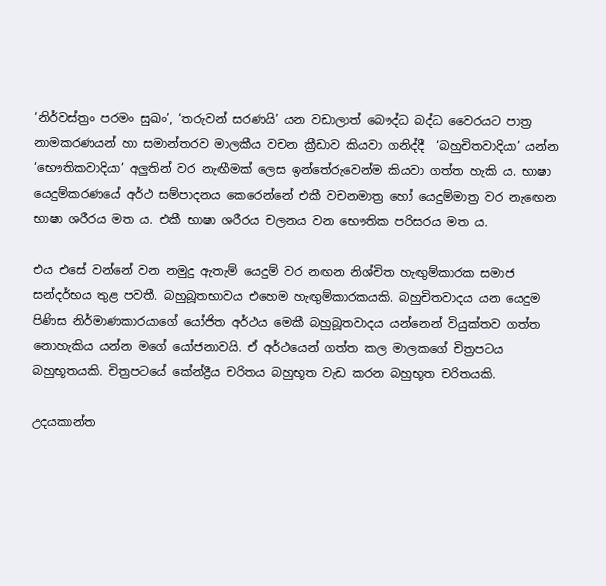‘නිර්වස්ත්‍රං පරමං සුඛං’, ‘තරුවන් සරණයි’ යන වඩාලාත් බෞද්ධ බද්ධ වෛරයට පාත්‍ර නාමකරණයන් හා සමාන්තරව මාලකීය වචන ක්‍රීඩාව කියවා ගනිද්දී  ‘බහුචිතවාදියා’ යන්න ‘භෞතිකවාදියා’ අලුතින් වර නැඟීමක් ලෙස ඉන්තේරුවෙන්ම කියවා ගත්ත හැකි ය. භාෂා යෙදුම්කරණයේ අර්ථ සම්පාදනය කෙරෙන්නේ එකී වචනමාත්‍ර හෝ යෙදුම්මාත්‍ර වර නැඟෙන භාෂා ශරීරය මත ය. එකී භාෂා ශරීරය චලනය වන භෞතික පරිසරය මත ය.

එය එසේ වන්නේ වන නමුදු ඇතැම් යෙදුම් වර නඟන නිශ්චිත හැඟුම්කාරක සමාජ සන්දර්භය තුළ පවතී. බහුබූතභාවය එහෙම හැඟුම්කාරකයකි. බහුචිතවාදය යන යෙදුම පිණිස නිර්මාණකාරයාගේ යෝජිත අර්ථය මෙකී බහුබූතවාදය යන්නෙන් වියුක්තව ගත්ත නොහැකිය යන්න මගේ යෝජනාවයි. ඒ අර්ථයෙන් ගත්ත කල මාලකගේ චිත්‍රපටය බහුභූතයකි. චිත්‍රපටයේ කේන්ද්‍රීය චරිතය බහුභූත වැඩ කරන බහුභූත චරිතයකි.

උදයකාන්ත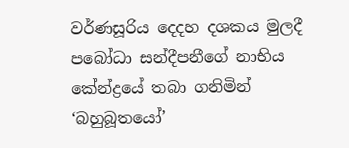වර්ණසූරිය දෙදහ දශකය මුලදී පබෝධා සන්දීපනීගේ නාභිය කේන්ද්‍රයේ තබා ගනිමින් ‘බහුබූතයෝ’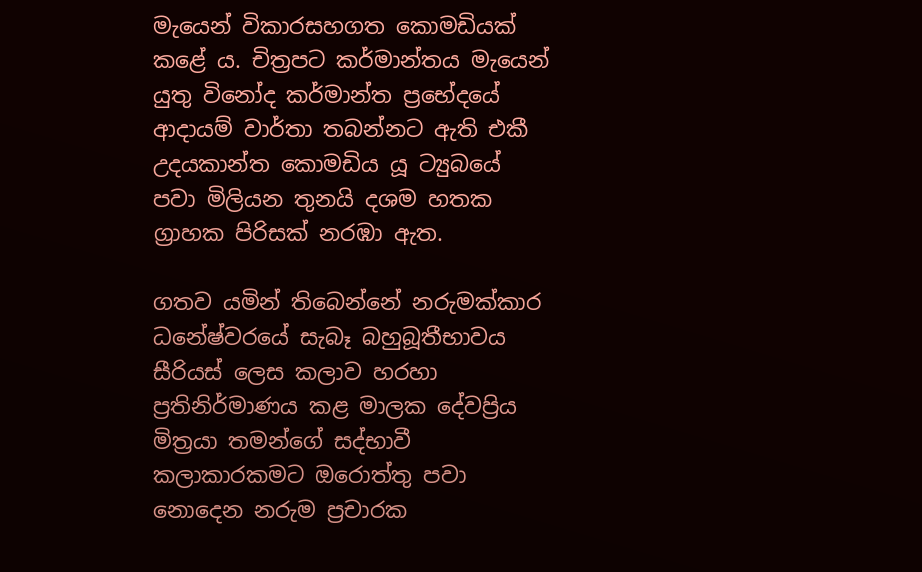මැයෙන් විකාරසහගත කොමඩියක් කළේ ය. චිත්‍රපට කර්මාන්තය මැයෙන් යුතු විනෝද කර්මාන්ත ප්‍රභේදයේ ආදායම් වාර්තා තබන්නට ඇති එකී උදයකාන්ත කොමඩිය යූ ට්‍යුබයේ පවා මිලියන තුනයි දශම හතක ග්‍රාහක පිරිසක් නරඹා ඇත.

ගතව යමින් තිබෙන්නේ නරුමක්කාර ධනේෂ්වරයේ සැබෑ බහුබූතීභාවය සීරියස් ලෙස කලාව හරහා ප්‍රතිනිර්මාණය කළ මාලක දේවප්‍රිය මිත්‍රයා තමන්ගේ සද්භාවී කලාකාරකමට ඔරොත්තු පවා නොදෙන නරුම ප්‍රචාරක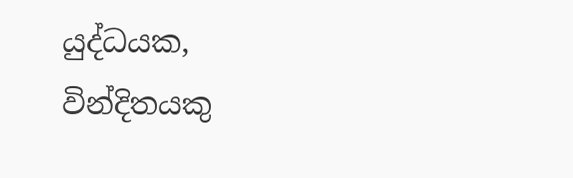යුද්ධයක, වින්දිතයකු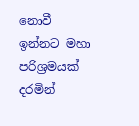නොවී ඉන්නට මහා පරිශ්‍රමයක් දරමින්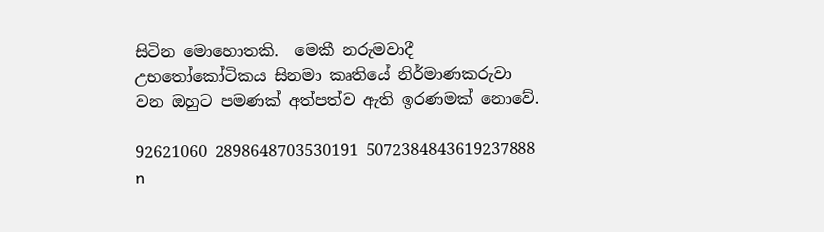සිටින මොහොතකි.  මෙකී නරුමවාදී උභතෝකෝටිකය සිනමා කෘතියේ නිර්මාණකරුවා වන ඔහුට පමණක් අත්පත්ව ඇති ඉරණමක් නොවේ.

92621060 2898648703530191 5072384843619237888 n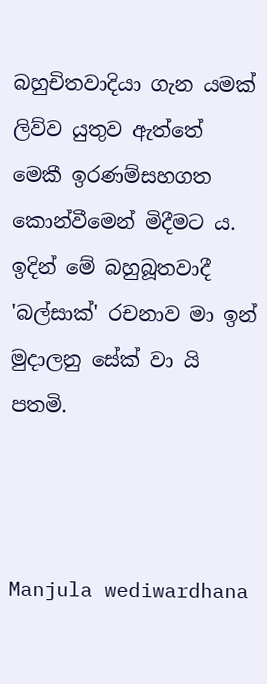බහුචිතවාදියා ගැන යමක් ලිව්ව යුතුව ඇත්තේ මෙකී ඉරණම්සහගත කොන්වීමෙන් මිදීමට ය. ඉදින් මේ බහුබූතවාදී 'බල්සාක්' රචනාව මා ඉන් මුදාලනු සේක් වා යි පතමි.



Manjula wediwardhana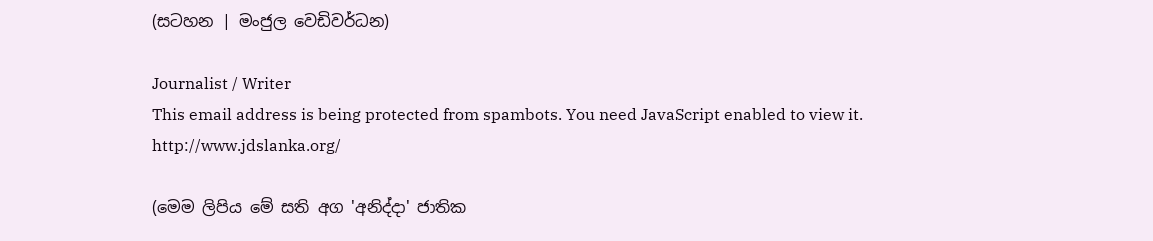(සටහන | මංජුල වෙඩිවර්ධන)

Journalist / Writer
This email address is being protected from spambots. You need JavaScript enabled to view it.
http://www.jdslanka.org/

(මෙම ලිපිය මේ සති අග 'අනිද්දා' ජාතික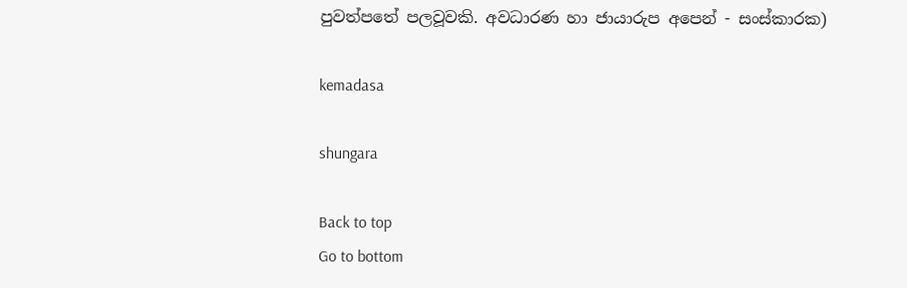පුවත්පතේ පලවූවකි. අවධාරණ හා ජායාරුප අපෙන් - සංස්කාරක)

kemadasa

shungara

Back to top
Go to bottom